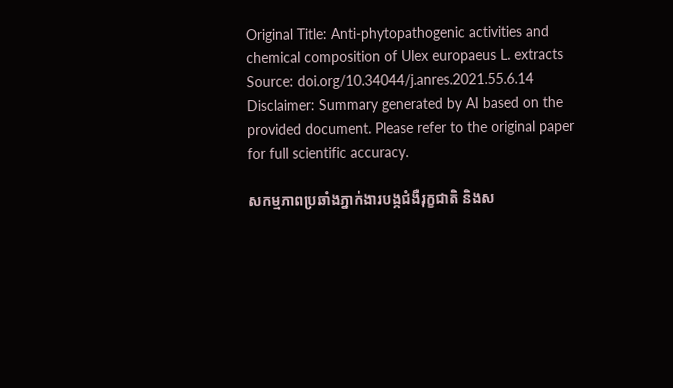Original Title: Anti-phytopathogenic activities and chemical composition of Ulex europaeus L. extracts
Source: doi.org/10.34044/j.anres.2021.55.6.14
Disclaimer: Summary generated by AI based on the provided document. Please refer to the original paper for full scientific accuracy.

សកម្មភាពប្រឆាំងភ្នាក់ងារបង្កជំងឺរុក្ខជាតិ និងស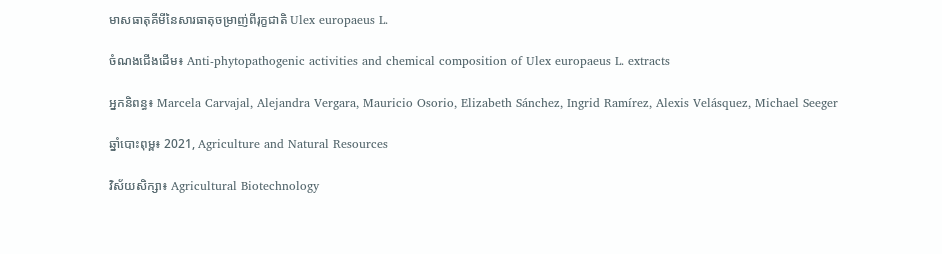មាសធាតុគីមីនៃសារធាតុចម្រាញ់ពីរុក្ខជាតិ Ulex europaeus L.

ចំណងជើងដើម៖ Anti-phytopathogenic activities and chemical composition of Ulex europaeus L. extracts

អ្នកនិពន្ធ៖ Marcela Carvajal, Alejandra Vergara, Mauricio Osorio, Elizabeth Sánchez, Ingrid Ramírez, Alexis Velásquez, Michael Seeger

ឆ្នាំបោះពុម្ព៖ 2021, Agriculture and Natural Resources

វិស័យសិក្សា៖ Agricultural Biotechnology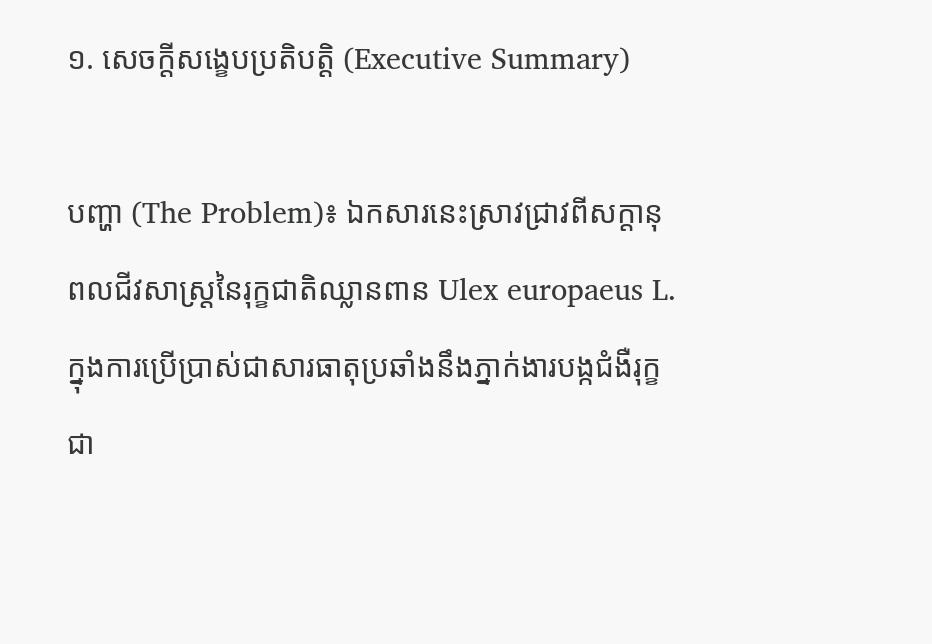១. សេចក្តីសង្ខេបប្រតិបត្តិ (Executive Summary)

បញ្ហា (The Problem)៖ ឯកសារនេះស្រាវជ្រាវពីសក្តានុពលជីវសាស្រ្តនៃរុក្ខជាតិឈ្លានពាន Ulex europaeus L. ក្នុងការប្រើប្រាស់ជាសារធាតុប្រឆាំងនឹងភ្នាក់ងារបង្កជំងឺរុក្ខជា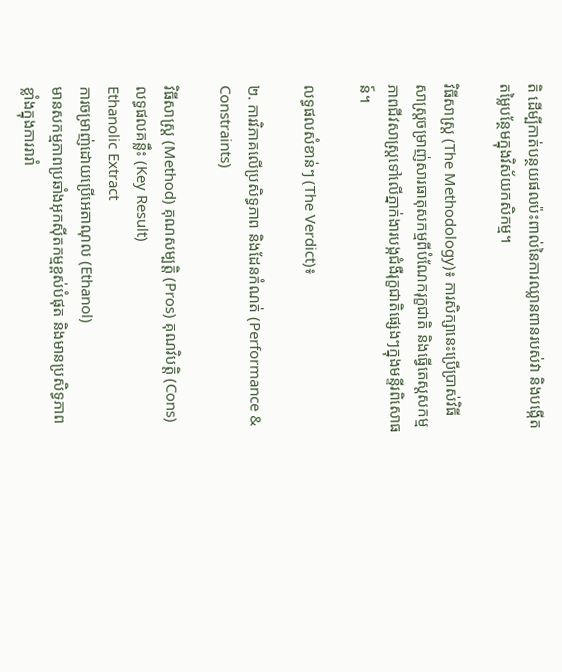តិ ដើម្បីកាត់បន្ថយផលប៉ះពាល់នៃការឈ្លានពានរបស់វា និងបង្កើតតម្លៃបន្ថែមក្នុងវិស័យកសិកម្ម។

វិធីសាស្ត្រ (The Methodology)៖ ការសិក្សានេះប្រើប្រាស់វិធីសាស្ត្រចម្រាញ់សារធាតុសកម្មពីបំណែករុក្ខជាតិ និងធ្វើតេស្តសកម្មភាពជីវសាស្រ្តទៅលើភ្នាក់ងារបង្កជំងឺរុក្ខជាតិផ្សេងៗក្នុងមន្ទីរពិសោធន៍។

លទ្ធផលសំខាន់ៗ (The Verdict)៖

២. ការវិភាគលើប្រសិទ្ធភាព និងដែនកំណត់ (Performance & Constraints)

វិធីសាស្ត្រ (Method) គុណសម្បត្តិ (Pros) គុណវិបត្តិ (Cons) លទ្ធផលគន្លឹះ (Key Result)
Ethanolic Extract
ការចម្រាញ់ដោយប្រើអេតាណុល (Ethanol)
មានសកម្មភាពប្រឆាំងអុកស៊ីតកម្មខ្ពស់បំផុត និងមានប្រសិទ្ធភាពខ្លាំងក្នុងការរារាំ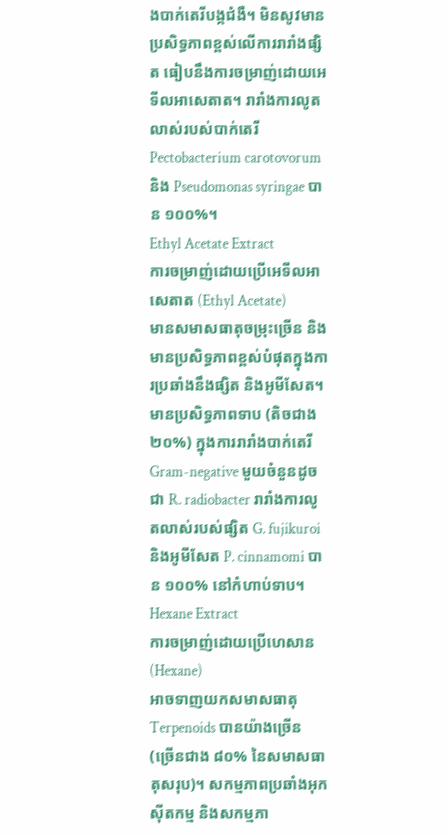ងបាក់តេរីបង្កជំងឺ។ មិនសូវមានប្រសិទ្ធភាពខ្ពស់លើការរារាំងផ្សិត ធៀបនឹងការចម្រាញ់ដោយអេទីលអាសេតាត។ រារាំងការលូតលាស់របស់បាក់តេរី Pectobacterium carotovorum និង Pseudomonas syringae បាន ១០០%។
Ethyl Acetate Extract
ការចម្រាញ់ដោយប្រើអេទីលអាសេតាត (Ethyl Acetate)
មានសមាសធាតុចម្រុះច្រើន និងមានប្រសិទ្ធភាពខ្ពស់បំផុតក្នុងការប្រឆាំងនឹងផ្សិត និងអូមីសែត។ មានប្រសិទ្ធភាពទាប (តិចជាង ២០%) ក្នុងការរារាំងបាក់តេរី Gram-negative មួយចំនួនដូចជា R. radiobacter រារាំងការលូតលាស់របស់ផ្សិត G. fujikuroi និងអូមីសែត P. cinnamomi បាន ១០០% នៅកំហាប់ទាប។
Hexane Extract
ការចម្រាញ់ដោយប្រើហេសាន (Hexane)
អាចទាញយកសមាសធាតុ Terpenoids បានយ៉ាងច្រើន (ច្រើនជាង ៨០% នៃសមាសធាតុសរុប)។ សកម្មភាពប្រឆាំងអុកស៊ីតកម្ម និងសកម្មភា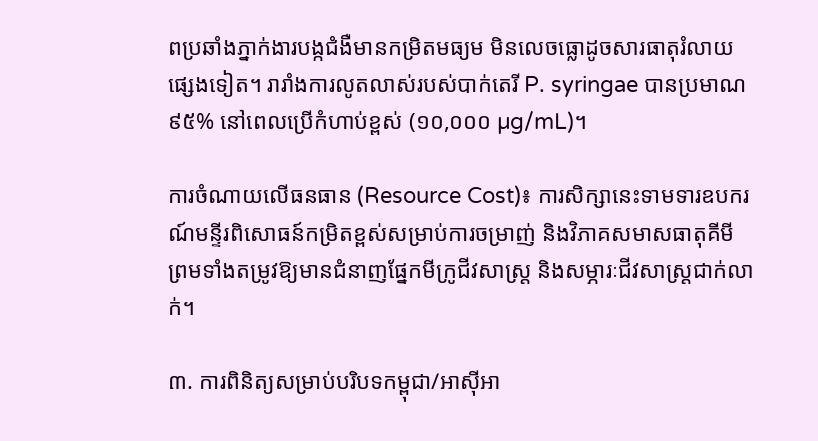ពប្រឆាំងភ្នាក់ងារបង្កជំងឺមានកម្រិតមធ្យម មិនលេចធ្លោដូចសារធាតុរំលាយផ្សេងទៀត។ រារាំងការលូតលាស់របស់បាក់តេរី P. syringae បានប្រមាណ ៩៥% នៅពេលប្រើកំហាប់ខ្ពស់ (១០,០០០ µg/mL)។

ការចំណាយលើធនធាន (Resource Cost)៖ ការសិក្សានេះទាមទារឧបករណ៍មន្ទីរពិសោធន៍កម្រិតខ្ពស់សម្រាប់ការចម្រាញ់ និងវិភាគសមាសធាតុគីមី ព្រមទាំងតម្រូវឱ្យមានជំនាញផ្នែកមីក្រូជីវសាស្ត្រ និងសម្ភារៈជីវសាស្រ្តជាក់លាក់។

៣. ការពិនិត្យសម្រាប់បរិបទកម្ពុជា/អាស៊ីអា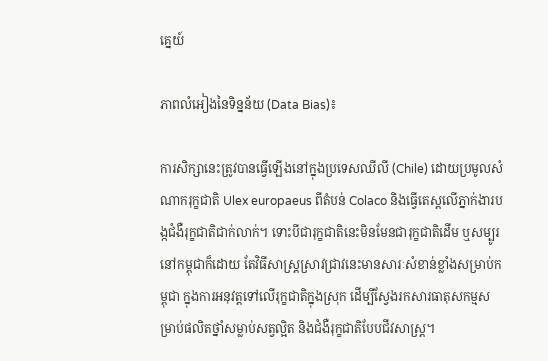គ្នេយ៍

ភាពលំអៀងនៃទិន្នន័យ (Data Bias)៖

ការសិក្សានេះត្រូវបានធ្វើឡើងនៅក្នុងប្រទេសឈីលី (Chile) ដោយប្រមូលសំណាករុក្ខជាតិ Ulex europaeus ពីតំបន់ Colaco និងធ្វើតេស្តលើភ្នាក់ងារបង្កជំងឺរុក្ខជាតិជាក់លាក់។ ទោះបីជារុក្ខជាតិនេះមិនមែនជារុក្ខជាតិដើម ឬសម្បូរនៅកម្ពុជាក៏ដោយ តែវិធីសាស្ត្រស្រាវជ្រាវនេះមានសារៈសំខាន់ខ្លាំងសម្រាប់កម្ពុជា ក្នុងការអនុវត្តទៅលើរុក្ខជាតិក្នុងស្រុក ដើម្បីស្វែងរកសារធាតុសកម្មសម្រាប់ផលិតថ្នាំសម្លាប់សត្វល្អិត និងជំងឺរុក្ខជាតិបែបជីវសាស្រ្ត។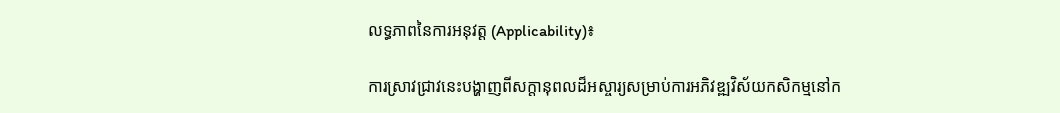លទ្ធភាពនៃការអនុវត្ត (Applicability)៖

ការស្រាវជ្រាវនេះបង្ហាញពីសក្តានុពលដ៏អស្ចារ្យសម្រាប់ការអភិវឌ្ឍវិស័យកសិកម្មនៅក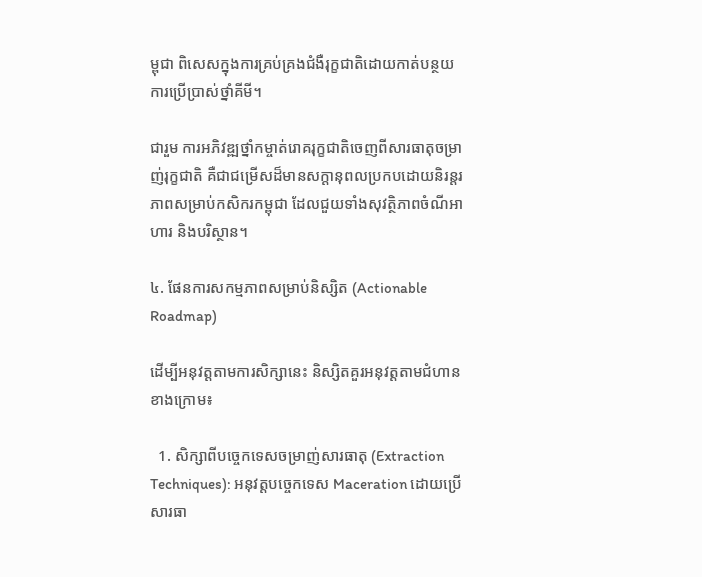ម្ពុជា ពិសេសក្នុងការគ្រប់គ្រងជំងឺរុក្ខជាតិដោយកាត់បន្ថយការប្រើប្រាស់ថ្នាំគីមី។

ជារួម ការអភិវឌ្ឍថ្នាំកម្ចាត់រោគរុក្ខជាតិចេញពីសារធាតុចម្រាញ់រុក្ខជាតិ គឺជាជម្រើសដ៏មានសក្តានុពលប្រកបដោយនិរន្តរភាពសម្រាប់កសិករកម្ពុជា ដែលជួយទាំងសុវត្ថិភាពចំណីអាហារ និងបរិស្ថាន។

៤. ផែនការសកម្មភាពសម្រាប់និស្សិត (Actionable Roadmap)

ដើម្បីអនុវត្តតាមការសិក្សានេះ និស្សិតគួរអនុវត្តតាមជំហានខាងក្រោម៖

  1. សិក្សាពីបច្ចេកទេសចម្រាញ់សារធាតុ (Extraction Techniques): អនុវត្តបច្ចេកទេស Maceration ដោយប្រើសារធា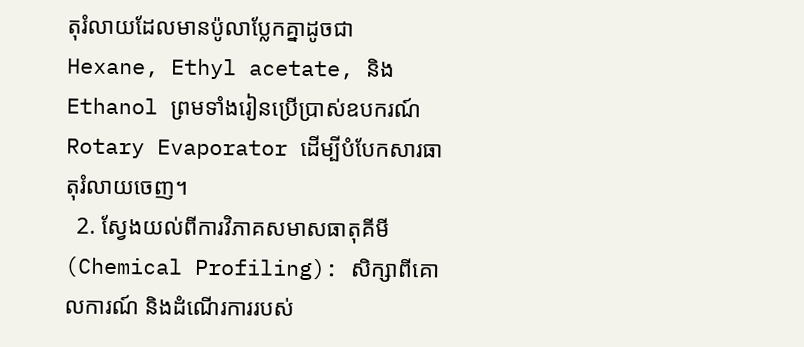តុរំលាយដែលមានប៉ូលាប្លែកគ្នាដូចជា Hexane, Ethyl acetate, និង Ethanol ព្រមទាំងរៀនប្រើប្រាស់ឧបករណ៍ Rotary Evaporator ដើម្បីបំបែកសារធាតុរំលាយចេញ។
  2. ស្វែងយល់ពីការវិភាគសមាសធាតុគីមី (Chemical Profiling): សិក្សាពីគោលការណ៍ និងដំណើរការរបស់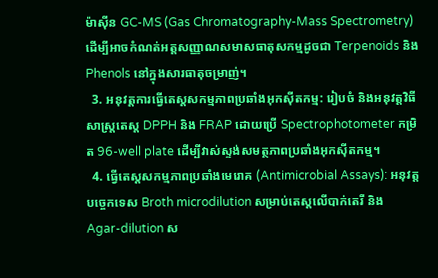ម៉ាស៊ីន GC-MS (Gas Chromatography-Mass Spectrometry) ដើម្បីអាចកំណត់អត្តសញ្ញាណសមាសធាតុសកម្មដូចជា Terpenoids និង Phenols នៅក្នុងសារធាតុចម្រាញ់។
  3. អនុវត្តការធ្វើតេស្តសកម្មភាពប្រឆាំងអុកស៊ីតកម្ម: រៀបចំ និងអនុវត្តវិធីសាស្ត្រតេស្ត DPPH និង FRAP ដោយប្រើ Spectrophotometer កម្រិត 96-well plate ដើម្បីវាស់ស្ទង់សមត្ថភាពប្រឆាំងអុកស៊ីតកម្ម។
  4. ធ្វើតេស្តសកម្មភាពប្រឆាំងមេរោគ (Antimicrobial Assays): អនុវត្តបច្ចេកទេស Broth microdilution សម្រាប់តេស្តលើបាក់តេរី និង Agar-dilution ស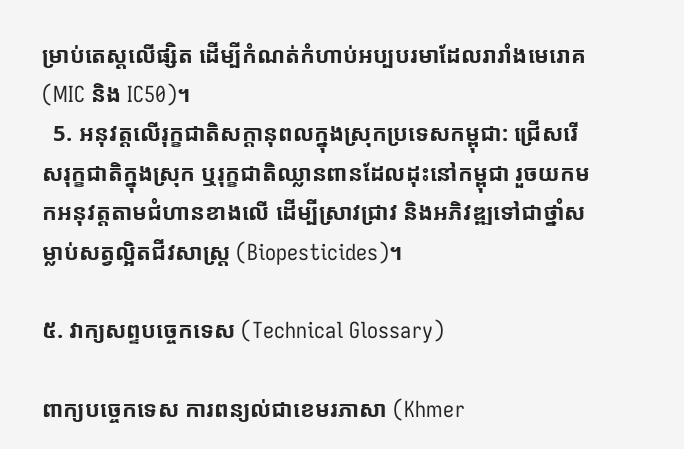ម្រាប់តេស្តលើផ្សិត ដើម្បីកំណត់កំហាប់អប្បបរមាដែលរារាំងមេរោគ (MIC និង IC50)។
  5. អនុវត្តលើរុក្ខជាតិសក្តានុពលក្នុងស្រុកប្រទេសកម្ពុជា: ជ្រើសរើសរុក្ខជាតិក្នុងស្រុក ឬរុក្ខជាតិឈ្លានពានដែលដុះនៅកម្ពុជា រួចយកមកអនុវត្តតាមជំហានខាងលើ ដើម្បីស្រាវជ្រាវ និងអភិវឌ្ឍទៅជាថ្នាំសម្លាប់សត្វល្អិតជីវសាស្រ្ត (Biopesticides)។

៥. វាក្យសព្ទបច្ចេកទេស (Technical Glossary)

ពាក្យបច្ចេកទេស ការពន្យល់ជាខេមរភាសា (Khmer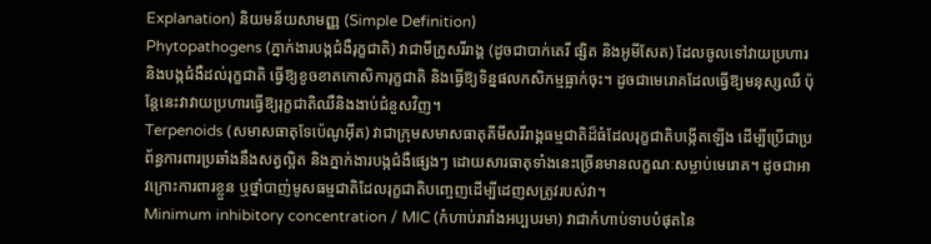Explanation) និយមន័យសាមញ្ញ (Simple Definition)
Phytopathogens (ភ្នាក់ងារបង្កជំងឺរុក្ខជាតិ) វាជាមីក្រូសរីរាង្គ (ដូចជាបាក់តេរី ផ្សិត និងអូមីសែត) ដែលចូលទៅវាយប្រហារនិងបង្កជំងឺដល់រុក្ខជាតិ ធ្វើឱ្យខូចខាតកោសិការុក្ខជាតិ និងធ្វើឱ្យទិន្នផលកសិកម្មធ្លាក់ចុះ។ ដូចជាមេរោគដែលធ្វើឱ្យមនុស្សឈឺ ប៉ុន្តែនេះវាវាយប្រហារធ្វើឱ្យរុក្ខជាតិឈឺនិងងាប់ជំនួសវិញ។
Terpenoids (សមាសធាតុទែប៉េណូអ៊ីត) វាជាក្រុមសមាសធាតុគីមីសរីរាង្គធម្មជាតិដ៏ធំដែលរុក្ខជាតិបង្កើតឡើង ដើម្បីប្រើជាប្រព័ន្ធការពារប្រឆាំងនឹងសត្វល្អិត និងភ្នាក់ងារបង្កជំងឺផ្សេងៗ ដោយសារធាតុទាំងនេះច្រើនមានលក្ខណៈសម្លាប់មេរោគ។ ដូចជាអាវក្រោះការពារខ្លួន ឬថ្នាំបាញ់មូសធម្មជាតិដែលរុក្ខជាតិបញ្ចេញដើម្បីដេញសត្រូវរបស់វា។
Minimum inhibitory concentration / MIC (កំហាប់រារាំងអប្បបរមា) វាជាកំហាប់ទាបបំផុតនៃ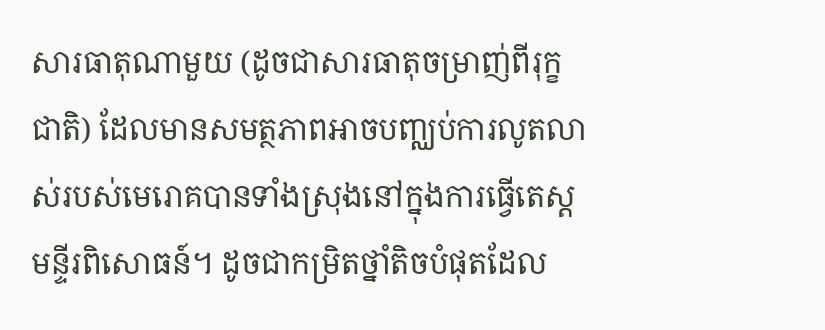សារធាតុណាមួយ (ដូចជាសារធាតុចម្រាញ់ពីរុក្ខជាតិ) ដែលមានសមត្ថភាពអាចបញ្ឈប់ការលូតលាស់របស់មេរោគបានទាំងស្រុងនៅក្នុងការធ្វើតេស្តមន្ទីរពិសោធន៍។ ដូចជាកម្រិតថ្នាំតិចបំផុតដែល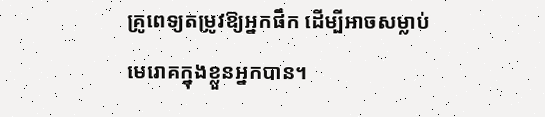គ្រូពេទ្យតម្រូវឱ្យអ្នកផឹក ដើម្បីអាចសម្លាប់មេរោគក្នុងខ្លួនអ្នកបាន។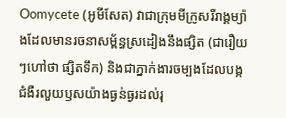Oomycete (អូមីសែត) វាជាក្រុមមីក្រូសរីរាង្គម្យ៉ាងដែលមានរចនាសម្ព័ន្ធស្រដៀងនឹងផ្សិត (ជារឿយៗហៅថា ផ្សិតទឹក) និងជាភ្នាក់ងារចម្បងដែលបង្កជំងឺរលួយឫសយ៉ាងធ្ងន់ធ្ងរដល់រុ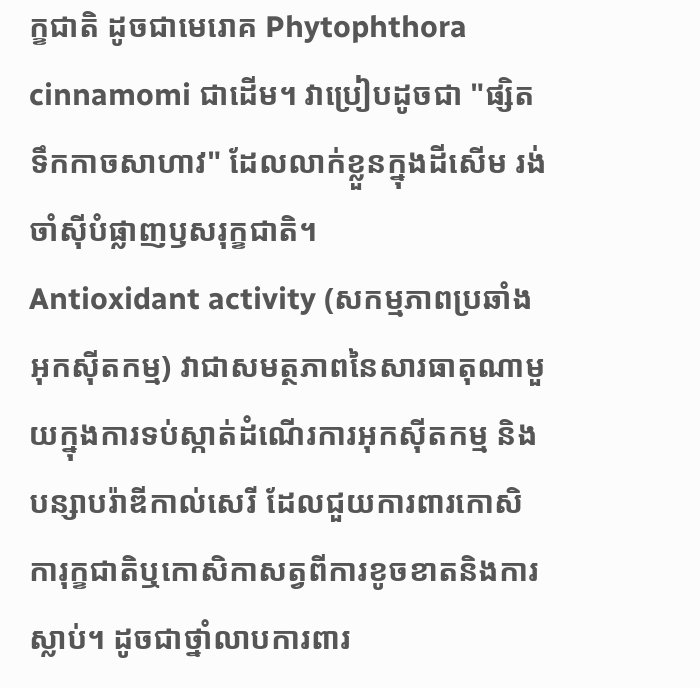ក្ខជាតិ ដូចជាមេរោគ Phytophthora cinnamomi ជាដើម។ វាប្រៀបដូចជា "ផ្សិតទឹកកាចសាហាវ" ដែលលាក់ខ្លួនក្នុងដីសើម រង់ចាំស៊ីបំផ្លាញឫសរុក្ខជាតិ។
Antioxidant activity (សកម្មភាពប្រឆាំងអុកស៊ីតកម្ម) វាជាសមត្ថភាពនៃសារធាតុណាមួយក្នុងការទប់ស្កាត់ដំណើរការអុកស៊ីតកម្ម និងបន្សាបរ៉ាឌីកាល់សេរី ដែលជួយការពារកោសិការុក្ខជាតិឬកោសិកាសត្វពីការខូចខាតនិងការស្លាប់។ ដូចជាថ្នាំលាបការពារ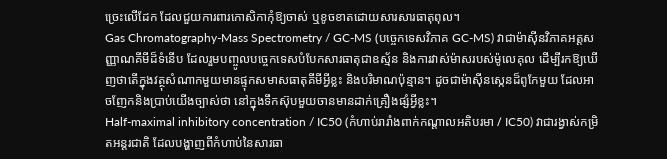ច្រេះលើដែក ដែលជួយការពារកោសិកាកុំឱ្យចាស់ ឬខូចខាតដោយសារសារធាតុពុល។
Gas Chromatography-Mass Spectrometry / GC-MS (បច្ចេកទេសវិភាគ GC-MS) វាជាម៉ាស៊ីនវិភាគអត្តសញ្ញាណគីមីដ៏ទំនើប ដែលរួមបញ្ចូលបច្ចេកទេសបំបែកសារធាតុជាឧស្ម័ន និងការវាស់ម៉ាសរបស់ម៉ូលេគុល ដើម្បីរកឱ្យឃើញថាតើក្នុងវត្ថុសំណាកមួយមានផ្ទុកសមាសធាតុគីមីអ្វីខ្លះ និងបរិមាណប៉ុន្មាន។ ដូចជាម៉ាស៊ីនស្កេនដ៏ពូកែមួយ ដែលអាចញែកនិងប្រាប់យើងច្បាស់ថា នៅក្នុងទឹកស៊ុបមួយចានមានដាក់គ្រឿងផ្សំអ្វីខ្លះ។
Half-maximal inhibitory concentration / IC50 (កំហាប់រារាំងពាក់កណ្តាលអតិបរមា / IC50) វាជារង្វាស់កម្រិតអន្តរជាតិ ដែលបង្ហាញពីកំហាប់នៃសារធា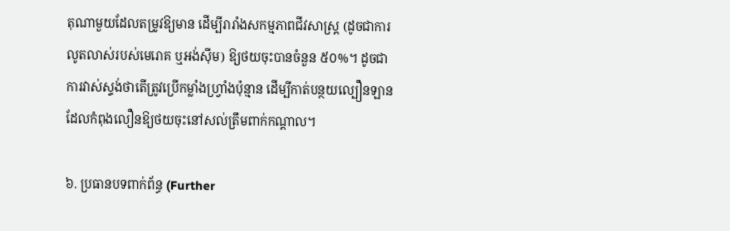តុណាមួយដែលតម្រូវឱ្យមាន ដើម្បីរារាំងសកម្មភាពជីវសាស្រ្ត (ដូចជាការលូតលាស់របស់មេរោគ ឬអង់ស៊ីម) ឱ្យថយចុះបានចំនួន ៥០%។ ដូចជាការវាស់ស្ទង់ថាតើត្រូវប្រើកម្លាំងហ្វ្រាំងប៉ុន្មាន ដើម្បីកាត់បន្ថយល្បឿនឡានដែលកំពុងលឿនឱ្យថយចុះនៅសល់ត្រឹមពាក់កណ្តាល។

៦. ប្រធានបទពាក់ព័ន្ធ (Further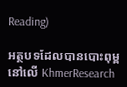Reading)

អត្ថបទដែលបានបោះពុម្ពនៅលើ KhmerResearch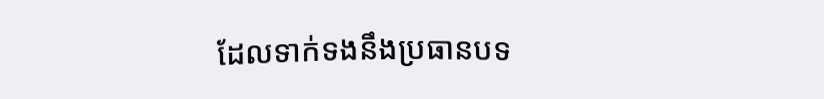ដែលទាក់ទងនឹងប្រធានបទ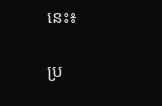នេះ៖

ប្រ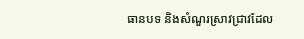ធានបទ និងសំណួរស្រាវជ្រាវដែល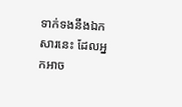ទាក់ទងនឹងឯកសារនេះ ដែលអ្នកអាច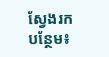ស្វែងរកបន្ថែម៖